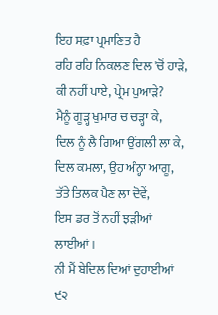ਇਹ ਸਫ਼ਾ ਪ੍ਰਮਾਣਿਤ ਹੈ
ਰਹਿ ਰਹਿ ਨਿਕਲਣ ਦਿਲ 'ਚੋਂ ਹਾੜੇ,
ਕੀ ਨਹੀਂ ਪਾਏ, ਪ੍ਰੇਮ ਪੁਆੜੇ?
ਮੈਨੂੰ ਗੂੜ੍ਹ ਖੁਮਾਰ ਚ ਚੜ੍ਹਾ ਕੇ,
ਦਿਲ ਨੂੰ ਲੈ ਗਿਆ ਉਂਗਲੀ ਲਾ ਕੇ,
ਦਿਲ ਕਮਲਾ, ਉਹ ਅੰਨ੍ਹਾ ਆਗੂ,
ਤੱਤੇ ਤਿਲਕ ਪੈਣ ਲਾ ਦੋਵੇਂ,
ਇਸ ਡਰ ਤੋਂ ਨਹੀਂ ਝੜੀਆਂ ਲਾਈਆਂ।
ਨੀ ਮੈਂ ਬੇਦਿਲ ਦਿਆਂ ਦੁਹਾਈਆਂ
੯੨